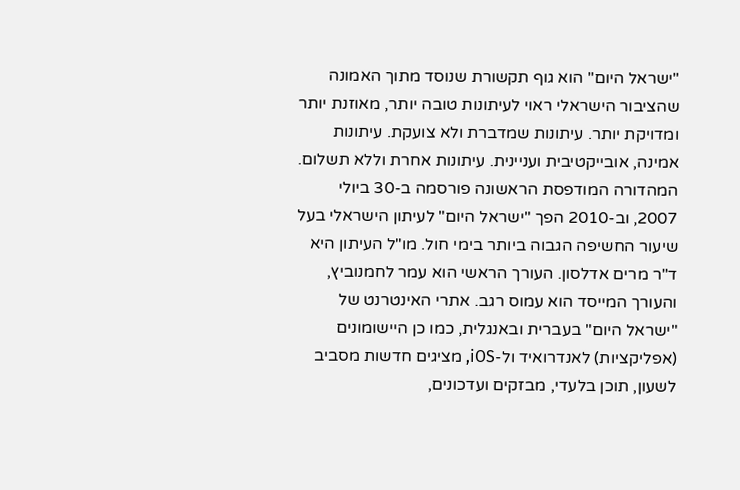"ישראל היום" הוא גוף תקשורת שנוסד מתוך האמונה שהציבור הישראלי ראוי לעיתונות טובה יותר, מאוזנת יותר ומדויקת יותר. עיתונות שמדברת ולא צועקת. עיתונות אמינה, אובייקטיבית ועניינית. עיתונות אחרת וללא תשלום. המהדורה המודפסת הראשונה פורסמה ב-30 ביולי 2007, וב-2010 הפך "ישראל היום" לעיתון הישראלי בעל שיעור החשיפה הגבוה ביותר בימי חול. מו"ל העיתון היא ד"ר מרים אדלסון. העורך הראשי הוא עמר לחמנוביץ, והעורך המייסד הוא עמוס רגב. אתרי האינטרנט של "ישראל היום" בעברית ובאנגלית, כמו כן היישומונים (אפליקציות) לאנדרואיד ול-iOS, מציגים חדשות מסביב לשעון, תוכן בלעדי, מבזקים ועדכונים,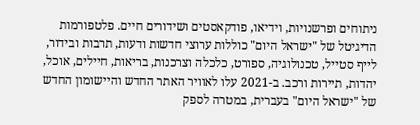ניתוחים ופרשנויות, וידיאו, פודקאסטים ושידורים חיים. פלטפורמות הדיגיטל של "ישראל היום" כוללות ערוצי חדשות ודעות, תרבות ובידור, לייף סטייל, טכנולוגיה, ספורט, כלכלה וצרכנות, בריאות, חיילים, אוכל, יהדות, תיירות ורכב. ב-2021 עלו לאוויר האתר החדש והיישומון החדש של "ישראל היום" בעברית, במטרה לספק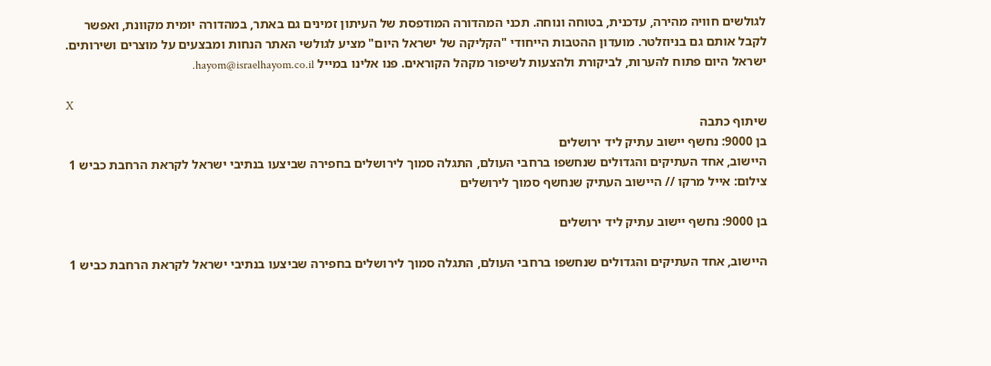לגולשים חוויה מהירה, עדכנית, בטוחה ונוחה. תכני המהדורה המודפסת של העיתון זמינים גם באתר, במהדורה יומית מקוונת, ואפשר לקבל אותם גם בניוזלטר. מועדון ההטבות הייחודי "הקליקה של ישראל היום" מציע לגולשי האתר הנחות ומבצעים על מוצרים ושירותים. ישראל היום פתוח להערות, לביקורת ולהצעות לשיפור מקהל הקוראים. פנו אלינו במייל hayom@israelhayom.co.il.

X
שיתוף כתבה
בן 9000: נחשף יישוב עתיק ליד ירושלים
היישוב, אחד העתיקים והגדולים שנחשפו ברחבי העולם, התגלה סמוך לירושלים בחפירה שביצעו בנתיבי ישראל לקראת הרחבת כביש 1
צילום: אייל מרקו // היישוב העתיק שנחשף סמוך לירושלים

בן 9000: נחשף יישוב עתיק ליד ירושלים

היישוב, אחד העתיקים והגדולים שנחשפו ברחבי העולם, התגלה סמוך לירושלים בחפירה שביצעו בנתיבי ישראל לקראת הרחבת כביש 1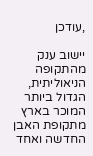,עודכן

יישוב ענק מהתקופה הניאוליתית, הגדול ביותר המוכר בארץ מתקופת האבן החדשה ואחד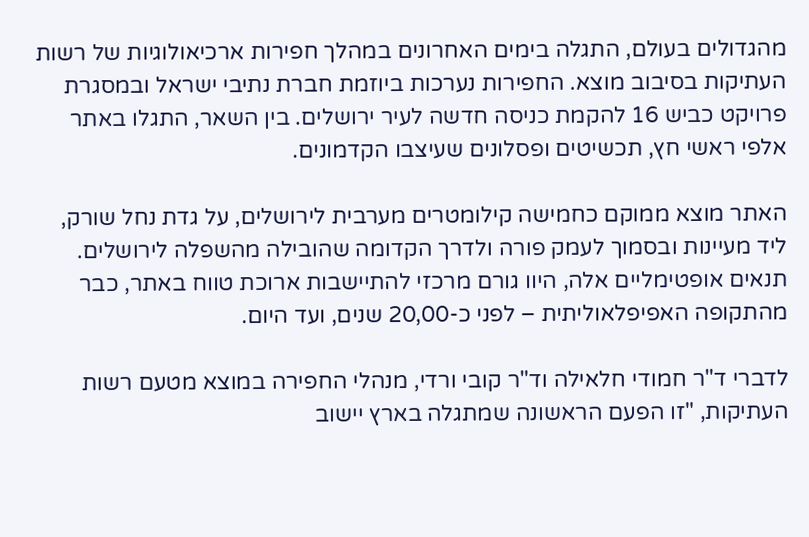מהגדולים בעולם, התגלה בימים האחרונים במהלך חפירות ארכיאולוגיות של רשות העתיקות בסיבוב מוצא. החפירות נערכות ביוזמת חברת נתיבי ישראל ובמסגרת פרויקט כביש 16 להקמת כניסה חדשה לעיר ירושלים. בין השאר, התגלו באתר אלפי ראשי חץ, תכשיטים ופסלונים שעיצבו הקדמונים.

האתר מוצא ממוקם כחמישה קילומטרים מערבית לירושלים, על גדת נחל שורק, ליד מעיינות ובסמוך לעמק פורה ולדרך הקדומה שהובילה מהשפלה לירושלים. תנאים אופטימליים אלה, היוו גורם מרכזי להתיישבות ארוכת טווח באתר, כבר מהתקופה האפיפלאוליתית – לפני כ-20,00 שנים, ועד היום.

לדברי ד"ר חמודי חלאילה וד"ר קובי ורדי, מנהלי החפירה במוצא מטעם רשות העתיקות, "זו הפעם הראשונה שמתגלה בארץ יישוב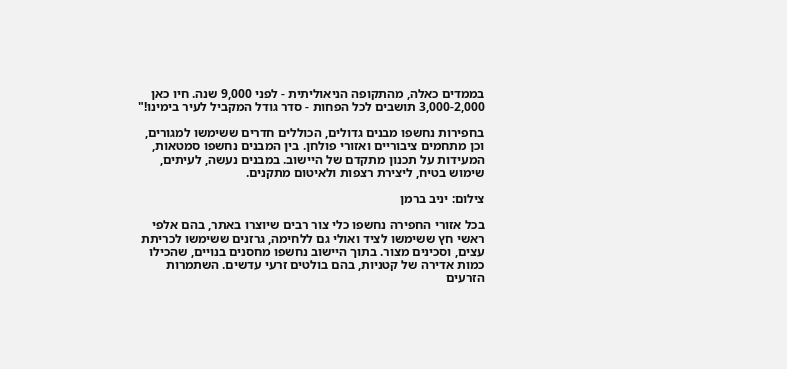בממדים כאלה, מהתקופה הניאוליתית - לפני 9,000 שנה. חיו כאן 3,000-2,000 תושבים לכל הפחות - סדר גודל המקביל לעיר בימינו!"

בחפירות נחשפו מבנים גדולים, הכוללים חדרים ששימשו למגורים, וכן מתחמים ציבוריים ואזורי פולחן. בין המבנים נחשפו סמטאות, המעידות על תכנון מתקדם של היישוב. במבנים נעשה, לעיתים, שימוש בטיח, ליצירת רצפות ולאיטום מתקנים.

צילום: יניב ברמן

בכל אזורי החפירה נחשפו כלי צור רבים שיוצרו באתר, בהם אלפי ראשי חץ ששימשו לציד ואולי גם ללחימה, גרזנים ששימשו לכריתת עצים, וסכינים מצור. בתוך היישוב נחשפו מחסנים בנויים, שהכילו כמות אדירה של קטניות, בהם בולטים זרעי עדשים. השתמרות הזרעים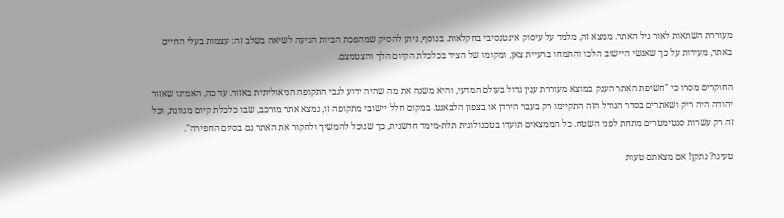מעוררת השתאות לאור גיל האתר. ממצא זה, מלמד על עיסוק אינטנסיבי בחקלאות. בנוסף, ניתן להסיק שמהפכת הביות הגיעה לשיאה בשלב זה: עצמות בעלי החיים באתר, מעידות על כך שאנשי היישוב הלכו והתמחו ברעיית צאן, ומקומו של הציד בכלכלת הקיום הלך והצטמצם.

החוקרים מסרו כי "חשיפת האתר הענק במוצא מעוררת ענין גדול בעולם המדעי, והיא משנה את מה שהיה ידוע לגבי התקופה הניאוליתית באזור. עד כה, האמינו שאזור יהודה היה ריק ושאתרים בסדר הגודל הזה התקיימו רק בעבר הירדן או בצפון הלבאנט. במקום חלל יישובי מתקופה זו, נמצא אתר מורכב, שבו כלכלת קיום מגוונת, וכל זה רק עשרות סנטימטרים מתחת לפני השטח. כל הממצאים תועדו בטכנולוגית תלת-מימד חדשנית, כך שנוכל להמשיך ולחקור את האתר גם בסיום החפירה".

טעינו? נתקן! אם מצאתם טעות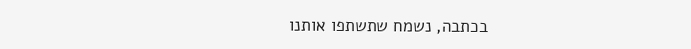בכתבה, נשמח שתשתפו אותנו